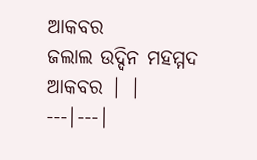ଆକବର
ଜଲାଲ ଉଦ୍ଦିନ ମହମ୍ମଦ ଆକବର | |
---|---|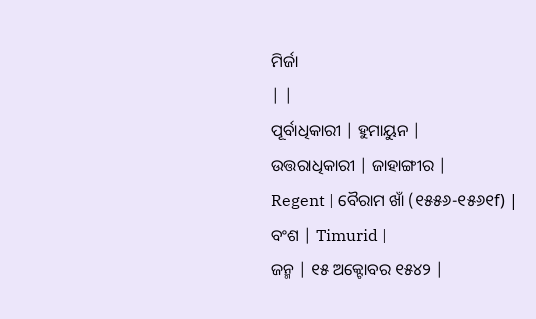ମିର୍ଜା
| |
ପୂର୍ବାଧିକାରୀ | ହୁମାୟୁନ |
ଉତ୍ତରାଧିକାରୀ | ଜାହାଙ୍ଗୀର |
Regent | ବୈରାମ ଖାଁ (୧୫୫୬-୧୫୬୧f) |
ବଂଶ | Timurid |
ଜନ୍ମ | ୧୫ ଅକ୍ଟୋବର ୧୫୪୨ |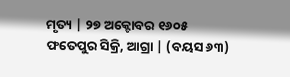ମୃତ୍ୟ | ୨୭ ଅକ୍ଟୋବର ୧୬୦୫ ଫତେପୁର ସିକ୍ରି, ଆଗ୍ରା | (ବୟସ ୬୩)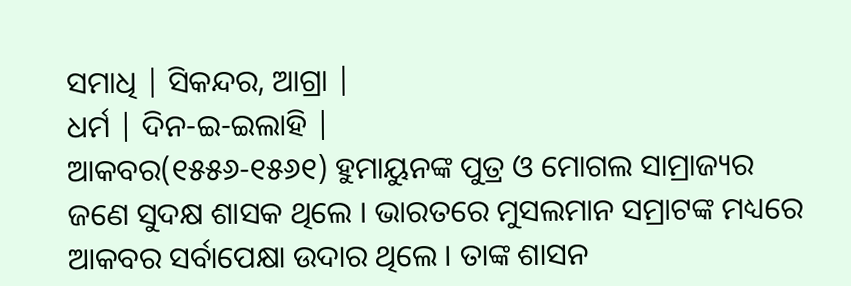ସମାଧି | ସିକନ୍ଦର, ଆଗ୍ରା |
ଧର୍ମ | ଦିନ-ଇ-ଇଲାହି |
ଆକବର(୧୫୫୬-୧୫୬୧) ହୁମାୟୁନଙ୍କ ପୁତ୍ର ଓ ମୋଗଲ ସାମ୍ରାଜ୍ୟର ଜଣେ ସୁଦକ୍ଷ ଶାସକ ଥିଲେ । ଭାରତରେ ମୁସଲମାନ ସମ୍ରାଟଙ୍କ ମଧ୍ୟରେ ଆକବର ସର୍ବାପେକ୍ଷା ଉଦାର ଥିଲେ । ତାଙ୍କ ଶାସନ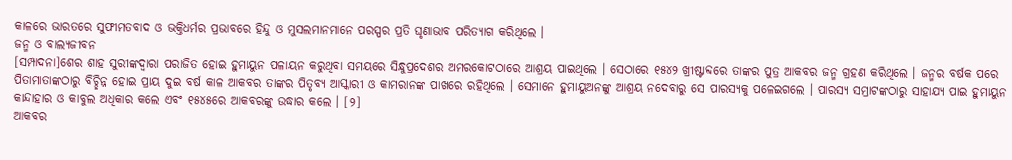କାଳରେ ଭାରତରେ ସୁଫୀମତବାଦ ଓ ଭକ୍ତିଧର୍ମର ପ୍ରଭାବରେ ହିନ୍ଦୁ ଓ ମୁସଲମାନମାନେ ପରସ୍ପର ପ୍ରତି ଘୃଣାଭାବ ପରିତ୍ୟାଗ କରିଥିଲେ ।
ଜନ୍ମ ଓ ବାଲ୍ୟଜୀବନ
[ସମ୍ପାଦନା]ଶେର ଶାହ ସୁରୀଙ୍କଦ୍ୱାରା ପରାଜିତ ହୋଇ ହୁମାୟୁନ ପଳାୟନ କରୁଥିବା ସମୟରେ ସିନ୍ଧୁପ୍ରଦେଶର ଅମରକୋଟଠାରେ ଆଶ୍ରୟ ପାଇଥିଲେ । ସେଠାରେ ୧୫୪୨ ଖ୍ରୀଷ୍ଟାବ୍ଦରେ ତାଙ୍କର ପୁତ୍ର ଆକବର ଜନ୍ମ ଗ୍ରହଣ କରିଥିଲେ । ଜନ୍ମର ବର୍ଷକ ପରେ ପିତାମାତାଙ୍କଠାରୁ ବିଚ୍ଛିନ୍ନ ହୋଇ ପ୍ରାୟ ଦୁଇ ବର୍ଷ କାଳ ଆକବର ତାଙ୍କର ପିତୃବ୍ୟ ଆସ୍କାରୀ ଓ କାମରାନଙ୍କ ପାଖରେ ରହିଥିଲେ । ସେମାନେ ହୁମାୟୁଅନଙ୍କୁ ଆଶ୍ରୟ ନଦେବାରୁ ସେ ପାରସ୍ୟକୁ ପଳେଇଗଲେ । ପାରସ୍ୟ ସମ୍ରାଟଙ୍କଠାରୁ ସାହାଯ୍ୟ ପାଇ ହୁମାୟୁନ କାନ୍ଦାହାର ଓ କାବୁଲ ଅଧିକାର କଲେ ଏବଂ ୧୫୪୫ରେ ଆକବରଙ୍କୁ ଉଦ୍ଧାର କଲେ । [୨]
ଆକବର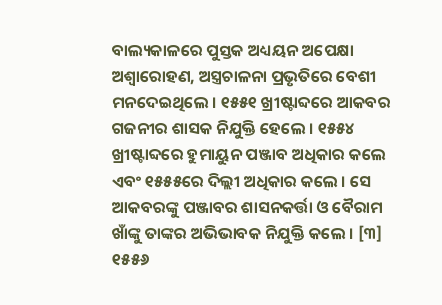ବାଲ୍ୟକାଳରେ ପୁସ୍ତକ ଅଧ୍ୟୟନ ଅପେକ୍ଷା ଅଶ୍ୱାରୋହଣ, ଅସ୍ତ୍ରଚାଳନା ପ୍ରଭୃତିରେ ବେଶୀ ମନଦେଇଥିଲେ । ୧୫୫୧ ଖ୍ରୀଷ୍ଟାବ୍ଦରେ ଆକବର ଗଜନୀର ଶାସକ ନିଯୁକ୍ତି ହେଲେ । ୧୫୫୪ ଖ୍ରୀଷ୍ଟାବ୍ଦରେ ହୁମାୟୁନ ପଞ୍ଜାବ ଅଧିକାର କଲେ ଏବଂ ୧୫୫୫ରେ ଦିଲ୍ଲୀ ଅଧିକାର କଲେ । ସେ ଆକବରଙ୍କୁ ପଞ୍ଜାବର ଶାସନକର୍ତ୍ତା ଓ ବୈରାମ ଖାଁଙ୍କୁ ତାଙ୍କର ଅଭିଭାବକ ନିଯୁକ୍ତି କଲେ । [୩]
୧୫୫୬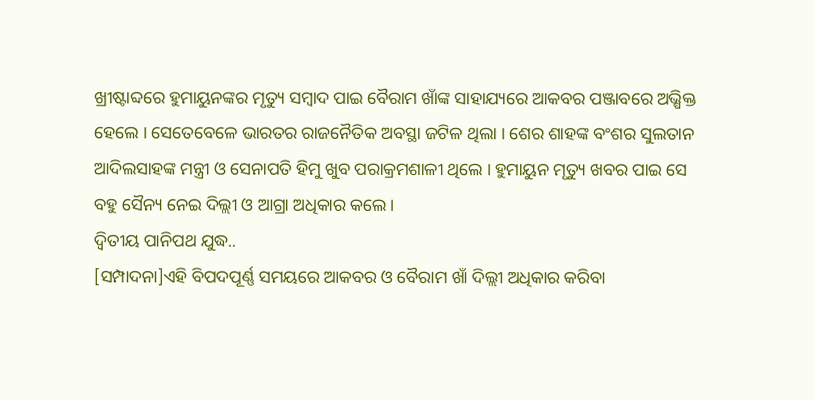ଖ୍ରୀଷ୍ଟାବ୍ଦରେ ହୁମାୟୁନଙ୍କର ମୃତ୍ୟୁ ସମ୍ବାଦ ପାଇ ବୈରାମ ଖାଁଙ୍କ ସାହାଯ୍ୟରେ ଆକବର ପଞ୍ଜାବରେ ଅଭ୍ଷିକ୍ତ ହେଲେ । ସେତେବେଳେ ଭାରତର ରାଜନୈତିକ ଅବସ୍ଥା ଜଟିଳ ଥିଲା । ଶେର ଶାହଙ୍କ ବଂଶର ସୁଲତାନ ଆଦିଲସାହଙ୍କ ମନ୍ତ୍ରୀ ଓ ସେନାପତି ହିମୁ ଖୁବ ପରାକ୍ରମଶାଳୀ ଥିଲେ । ହୁମାୟୁନ ମୃତ୍ୟୁ ଖବର ପାଇ ସେ ବହୁ ସୈନ୍ୟ ନେଇ ଦିଲ୍ଲୀ ଓ ଆଗ୍ରା ଅଧିକାର କଲେ ।
ଦ୍ୱିତୀୟ ପାନିପଥ ଯୁଦ୍ଧ..
[ସମ୍ପାଦନା]ଏହି ବିପଦପୂର୍ଣ୍ଣ ସମୟରେ ଆକବର ଓ ବୈରାମ ଖାଁ ଦିଲ୍ଲୀ ଅଧିକାର କରିବା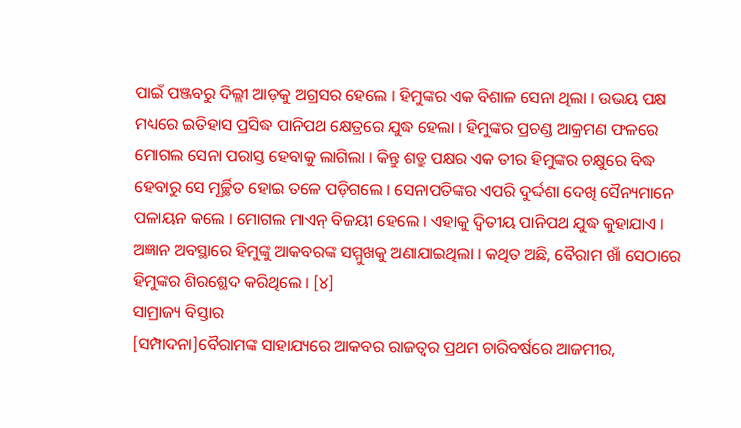ପାଇଁ ପଞ୍ଜବରୁ ଦିଲ୍ଲୀ ଆଡ଼କୁ ଅଗ୍ରସର ହେଲେ । ହିମୁଙ୍କର ଏକ ବିଶାଳ ସେନା ଥିଲା । ଉଭୟ ପକ୍ଷ ମଧ୍ୟରେ ଇତିହାସ ପ୍ରସିଦ୍ଧ ପାନିପଥ କ୍ଷେତ୍ରରେ ଯୁଦ୍ଧ ହେଲା । ହିମୁଙ୍କର ପ୍ରଚଣ୍ଡ ଆକ୍ରମଣ ଫଳରେ ମୋଗଲ ସେନା ପରାସ୍ତ ହେବାକୁ ଲାଗିଲା । କିନ୍ତୁ ଶତ୍ରୁ ପକ୍ଷର ଏକ ତୀର ହିମୁଙ୍କର ଚକ୍ଷୁରେ ବିଦ୍ଧ ହେବାରୁ ସେ ମୂର୍ଚ୍ଛିତ ହୋଇ ତଳେ ପଡ଼ିଗଲେ । ସେନାପତିଙ୍କର ଏପରି ଦୁର୍ଦ୍ଦଶା ଦେଖି ସୈନ୍ୟମାନେ ପଳାୟନ କଲେ । ମୋଗଲ ମାଏନ୍ ବିଜୟୀ ହେଲେ । ଏହାକୁ ଦ୍ୱିତୀୟ ପାନିପଥ ଯୁଦ୍ଧ କୁହାଯାଏ । ଅଜ୍ଞାନ ଅବସ୍ଥାରେ ହିମୁଙ୍କୁ ଆକବରଙ୍କ ସମ୍ମୁଖକୁ ଅଣାଯାଇଥିଲା । କଥିତ ଅଛି, ବୈରାମ ଖାଁ ସେଠାରେ ହିମୁଙ୍କର ଶିରଶ୍ଛେଦ କରିଥିଲେ । [୪]
ସାମ୍ରାଜ୍ୟ ବିସ୍ତାର
[ସମ୍ପାଦନା]ବୈରାମଙ୍କ ସାହାଯ୍ୟରେ ଆକବର ରାଜତ୍ୱର ପ୍ରଥମ ଚାରିବର୍ଷରେ ଆଜମୀର,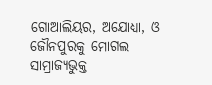ଗୋଆଲିୟର, ଅଯୋଧ୍ୟା, ଓ ଜୌନପୁରକୁ ମୋଗଲ ସାମ୍ରାଜ୍ୟଭୁକ୍ତ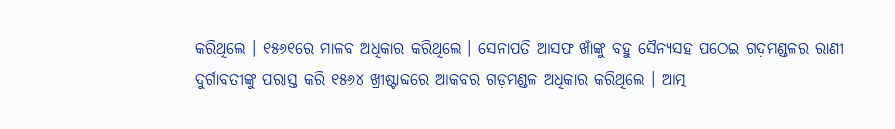କରିଥିଲେ । ୧୫୬୧ରେ ମାଳବ ଅଧିକାର କରିଥିଲେ । ସେନାପତି ଆସଫ ଖାଁଙ୍କୁ ବହୁ ସୈନ୍ୟସହ ପଠେଇ ଗଦ଼ମଣ୍ଡଳର ରାଣୀ ଦୁର୍ଗାବତୀଙ୍କୁ ପରାସ୍ତ କରି ୧୫୬୪ ଖ୍ରୀଷ୍ଟାବ୍ଦରେ ଆକବର ଗଡ଼ମଣ୍ଡଳ ଅଧିକାର କରିଥିଲେ । ଆତ୍ମ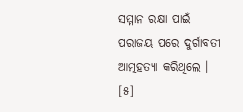ସମ୍ମାନ ରକ୍ଷା ପାଇଁ ପରାଜୟ ପରେ ଦୁର୍ଗାବତୀ ଆତ୍ମହତ୍ୟା କରିଥିଲେ । [୫]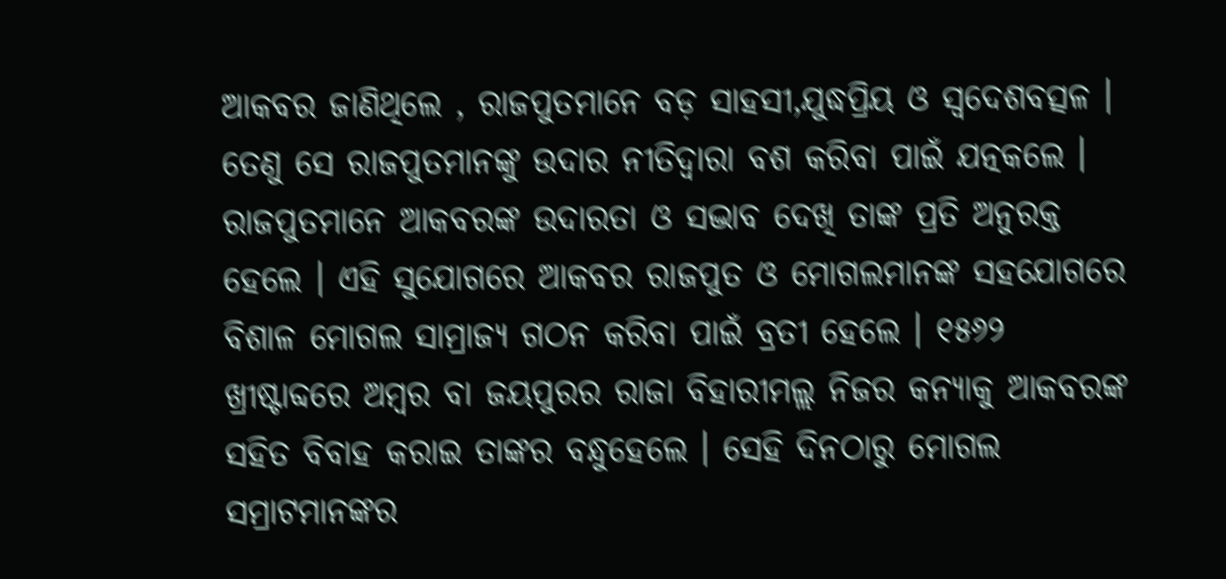ଆକବର ଜାଣିଥିଲେ , ରାଜପୁତମାନେ ବଡ଼ ସାହସୀ,ଯୁଦ୍ଧପ୍ରିୟ ଓ ସ୍ୱଦେଶବତ୍ସଳ । ତେଣୁ ସେ ରାଜପୁତମାନଙ୍କୁ ଉଦାର ନୀତିଦ୍ୱାରା ବଶ କରିବା ପାଇଁ ଯତ୍ନକଲେ । ରାଜପୁତମାନେ ଆକବରଙ୍କ ଉଦାରତା ଓ ସଦ୍ଭାବ ଦେଖି ତାଙ୍କ ପ୍ରତି ଅନୁରକ୍ତ ହେଲେ । ଏହି ସୁଯୋଗରେ ଆକବର ରାଜପୁତ ଓ ମୋଗଲମାନଙ୍କ ସହଯୋଗରେ ବିଶାଳ ମୋଗଲ ସାମ୍ରାଜ୍ୟ ଗଠନ କରିବା ପାଇଁ ବ୍ରତୀ ହେଲେ । ୧୫୬୨ ଖ୍ରୀଷ୍ଟାବ୍ଦରେ ଅମ୍ବର ବା ଜୟପୁରର ରାଜା ବିହାରୀମଲ୍ଲ ନିଜର କନ୍ୟାକୁ ଆକବରଙ୍କ ସହିତ ବିବାହ କରାଇ ତାଙ୍କର ବନ୍ଧୁହେଲେ । ସେହି ଦିନଠାରୁ ମୋଗଲ ସମ୍ରାଟମାନଙ୍କର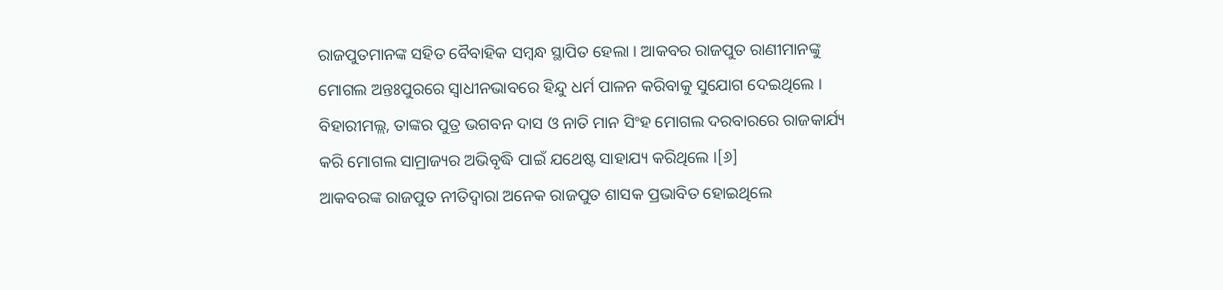ରାଜପୁତମାନଙ୍କ ସହିତ ବୈବାହିକ ସମ୍ବନ୍ଧ ସ୍ଥାପିତ ହେଲା । ଆକବର ରାଜପୁତ ରାଣୀମାନଙ୍କୁ ମୋଗଲ ଅନ୍ତଃପୁରରେ ସ୍ୱାଧୀନଭାବରେ ହିନ୍ଦୁ ଧର୍ମ ପାଳନ କରିବାକୁ ସୁଯୋଗ ଦେଇଥିଲେ । ବିହାରୀମଲ୍ଲ, ତାଙ୍କର ପୁତ୍ର ଭଗବନ ଦାସ ଓ ନାତି ମାନ ସିଂହ ମୋଗଲ ଦରବାରରେ ରାଜକାର୍ଯ୍ୟ କରି ମୋଗଲ ସାମ୍ରାଜ୍ୟର ଅଭିବୃଦ୍ଧି ପାଇଁ ଯଥେଷ୍ଟ ସାହାଯ୍ୟ କରିଥିଲେ ।[୬]
ଆକବରଙ୍କ ରାଜପୁତ ନୀତିଦ୍ୱାରା ଅନେକ ରାଜପୁତ ଶାସକ ପ୍ରଭାବିତ ହୋଇଥିଲେ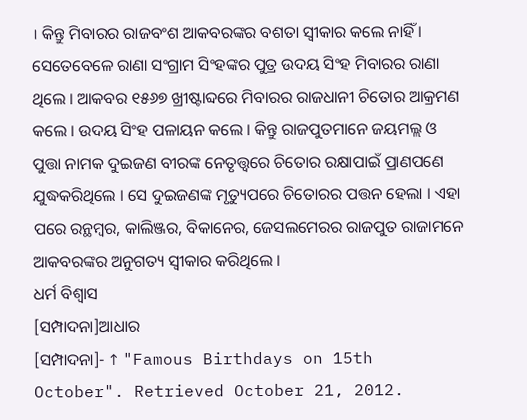। କିନ୍ତୁ ମିବାରର ରାଜବଂଶ ଆକବରଙ୍କର ବଶତା ସ୍ୱୀକାର କଲେ ନାହିଁ । ସେତେବେଳେ ରାଣା ସଂଗ୍ରାମ ସିଂହଙ୍କର ପୁତ୍ର ଉଦୟ ସିଂହ ମିବାରର ରାଣା ଥିଲେ । ଆକବର ୧୫୬୭ ଖ୍ରୀଷ୍ଟାବ୍ଦରେ ମିବାରର ରାଜଧାନୀ ଚିତୋର ଆକ୍ରମଣ କଲେ । ଉଦୟ ସିଂହ ପଳାୟନ କଲେ । କିନ୍ତୁ ରାଜପୁତମାନେ ଜୟମଲ୍ଲ ଓ ପୁତ୍ତା ନାମକ ଦୁଇଜଣ ବୀରଙ୍କ ନେତୃତ୍ତ୍ୱରେ ଚିତୋର ରକ୍ଷାପାଇଁ ପ୍ରାଣପଣେ ଯୁଦ୍ଧକରିଥିଲେ । ସେ ଦୁଇଜଣଙ୍କ ମୃତ୍ୟୁପରେ ଚିତୋରର ପତ୍ତନ ହେଲା । ଏହା ପରେ ରନ୍ଥମ୍ବର, କାଲିଞ୍ଜର, ବିକାନେର, ଜେସଲମେରର ରାଜପୁତ ରାଜାମନେ ଆକବରଙ୍କର ଅନୁଗତ୍ୟ ସ୍ୱୀକାର କରିଥିଲେ ।
ଧର୍ମ ବିଶ୍ୱାସ
[ସମ୍ପାଦନା]ଆଧାର
[ସମ୍ପାଦନା]- ↑ "Famous Birthdays on 15th October". Retrieved October 21, 2012.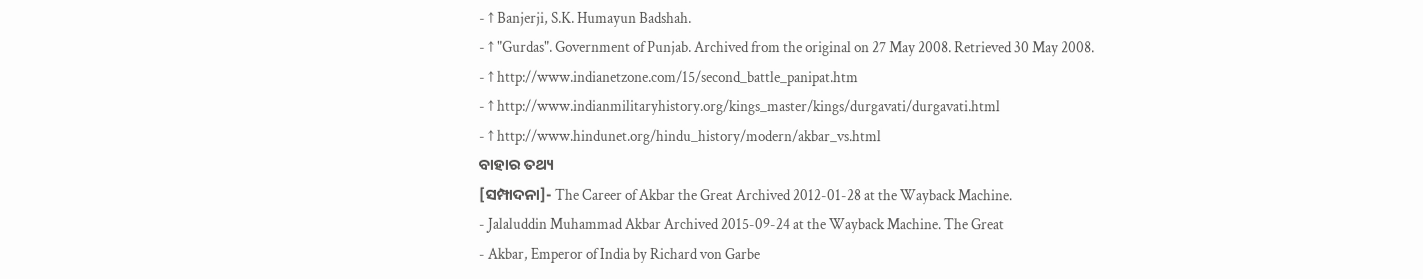- ↑ Banjerji, S.K. Humayun Badshah.
- ↑ "Gurdas". Government of Punjab. Archived from the original on 27 May 2008. Retrieved 30 May 2008.
- ↑ http://www.indianetzone.com/15/second_battle_panipat.htm
- ↑ http://www.indianmilitaryhistory.org/kings_master/kings/durgavati/durgavati.html
- ↑ http://www.hindunet.org/hindu_history/modern/akbar_vs.html
ବାହାର ତଥ୍ୟ
[ସମ୍ପାଦନା]- The Career of Akbar the Great Archived 2012-01-28 at the Wayback Machine.
- Jalaluddin Muhammad Akbar Archived 2015-09-24 at the Wayback Machine. The Great
- Akbar, Emperor of India by Richard von Garbe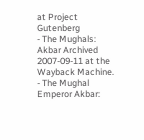at Project Gutenberg
- The Mughals: Akbar Archived 2007-09-11 at the Wayback Machine.
- The Mughal Emperor Akbar: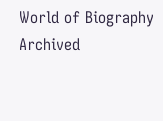World of Biography Archived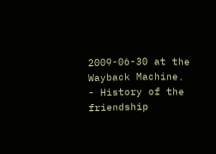2009-06-30 at the Wayback Machine.
- History of the friendship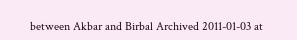between Akbar and Birbal Archived 2011-01-03 at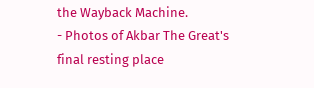the Wayback Machine.
- Photos of Akbar The Great's final resting place